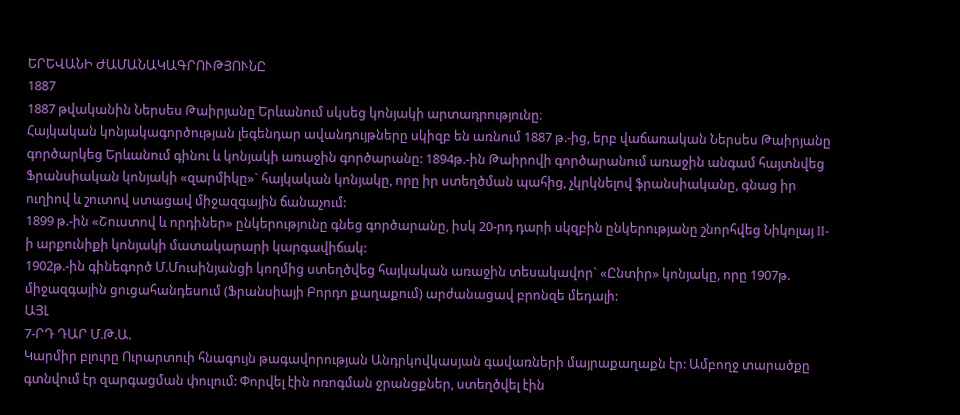ԵՐԵՎԱՆԻ ԺԱՄԱՆԱԿԱԳՐՈՒԹՅՈՒՆԸ
1887
1887 թվականին Ներսես Թաիրյանը Երևանում սկսեց կոնյակի արտադրությունը։
Հայկական կոնյակագործության լեգենդար ավանդույթները սկիզբ են առնում 1887 թ.-ից, երբ վաճառական Ներսես Թաիրյանը գործարկեց Երևանում գինու և կոնյակի առաջին գործարանը: 1894թ.-ին Թաիրովի գործարանում առաջին անգամ հայտնվեց Ֆրանսիական կոնյակի «զարմիկը»` հայկական կոնյակը, որը իր ստեղծման պահից, չկրկնելով ֆրանսիականը, գնաց իր ուղիով և շուտով ստացավ միջազգային ճանաչում:
1899 թ.-ին «Շուստով և որդիներ» ընկերությունը գնեց գործարանը, իսկ 20-րդ դարի սկզբին ընկերությանը շնորհվեց Նիկոլայ II-ի արքունիքի կոնյակի մատակարարի կարգավիճակ:
1902թ.-ին գինեգործ Մ.Մուսինյանցի կողմից ստեղծվեց հայկական առաջին տեսակավոր` «Ընտիր» կոնյակը, որը 1907թ. միջազգային ցուցահանդեսում (Ֆրանսիայի Բորդո քաղաքում) արժանացավ բրոնզե մեդալի:
ԱՅԼ
7-ՐԴ ԴԱՐ Մ.Թ.Ա.
Կարմիր բլուրը Ուրարտուի հնագույն թագավորության Անդրկովկասյան գավառների մայրաքաղաքն էր: Ամբողջ տարածքը գտնվում էր զարգացման փուլում: Փորվել էին ոռոգման ջրանցքներ, ստեղծվել էին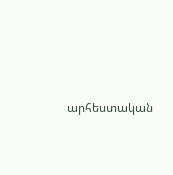արհեստական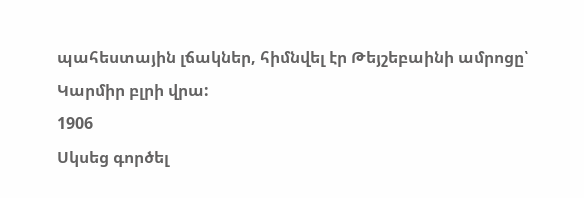պահեստային լճակներ, հիմնվել էր Թեյշեբաինի ամրոցը՝ Կարմիր բլրի վրա:
1906
Սկսեց գործել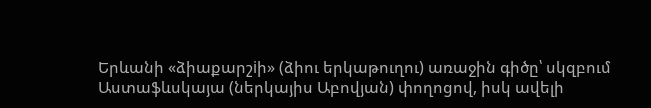Երևանի «ձիաքարշiի» (ձիու երկաթուղու) առաջին գիծը՝ սկզբում Աստաֆևսկայա (ներկայիս Աբովյան) փողոցով, իսկ ավելի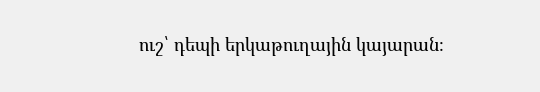ուշ՝ դեպի երկաթուղային կայարան։